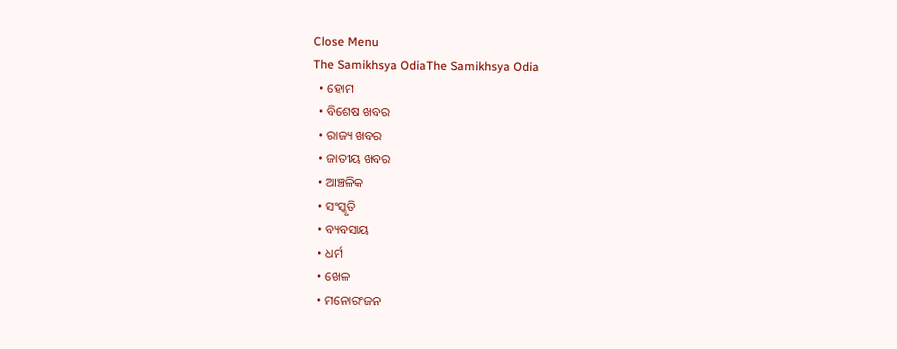Close Menu
The Samikhsya OdiaThe Samikhsya Odia
  • ହୋମ
  • ବିଶେଷ ଖବର
  • ରାଜ୍ୟ ଖବର
  • ଜାତୀୟ ଖବର
  • ଆଞ୍ଚଳିକ
  • ସଂସ୍କୃତି
  • ବ୍ୟବସାୟ
  • ଧର୍ମ
  • ଖେଳ
  • ମନୋରଂଜନ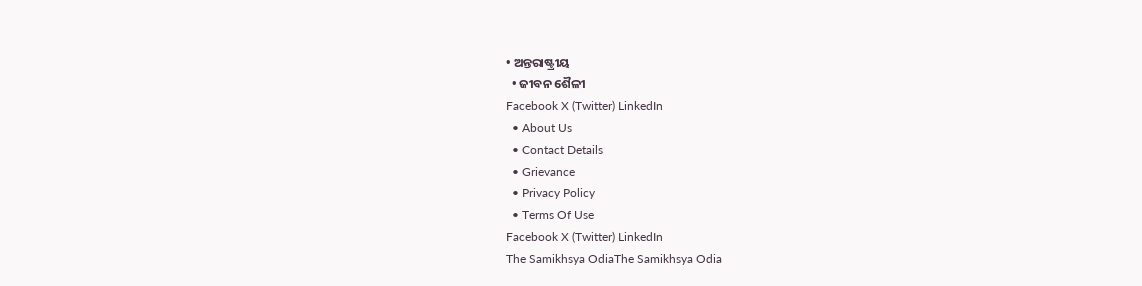• ଅନ୍ତରାଷ୍ଟ୍ରୀୟ
  • ଜୀବନ ଶୈଳୀ
Facebook X (Twitter) LinkedIn
  • About Us
  • Contact Details
  • Grievance
  • Privacy Policy
  • Terms Of Use
Facebook X (Twitter) LinkedIn
The Samikhsya OdiaThe Samikhsya Odia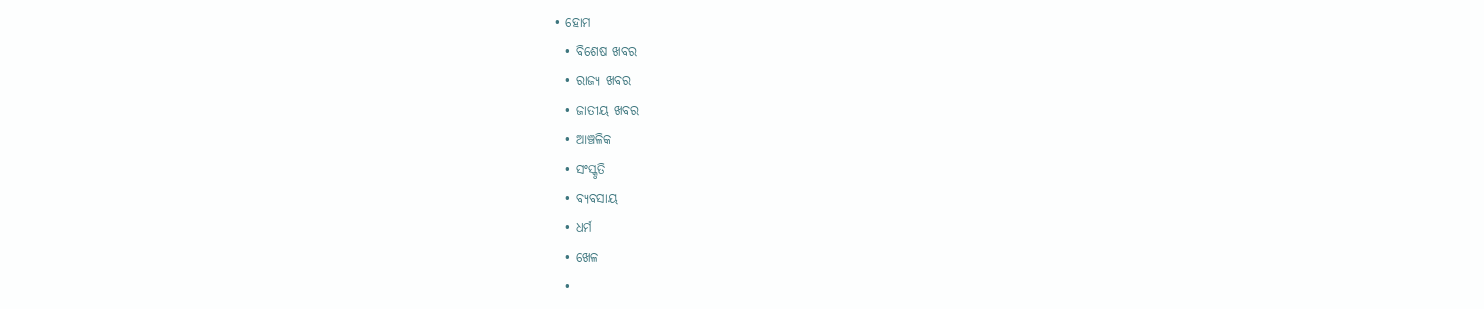• ହୋମ
  • ବିଶେଷ ଖବର
  • ରାଜ୍ୟ ଖବର
  • ଜାତୀୟ ଖବର
  • ଆଞ୍ଚଳିକ
  • ସଂସ୍କୃତି
  • ବ୍ୟବସାୟ
  • ଧର୍ମ
  • ଖେଳ
  •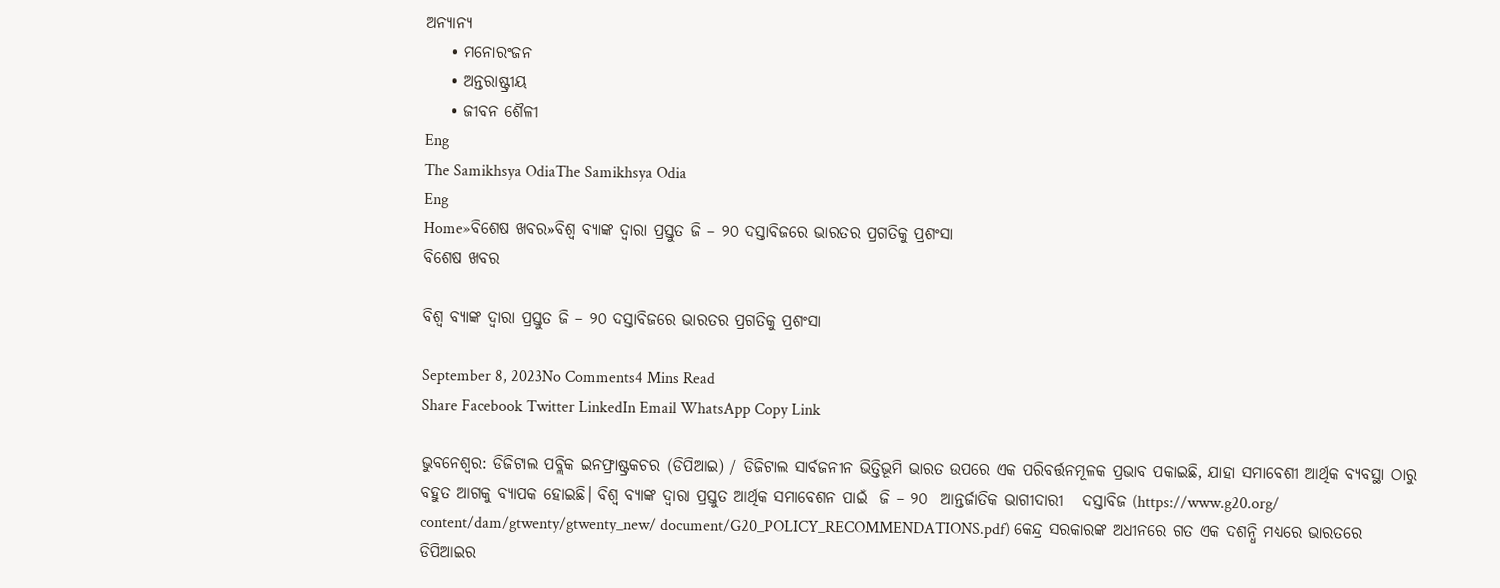ଅନ୍ୟାନ୍ୟ
    • ମନୋରଂଜନ
    • ଅନ୍ତରାଷ୍ଟ୍ରୀୟ
    • ଜୀବନ ଶୈଳୀ
Eng
The Samikhsya OdiaThe Samikhsya Odia
Eng
Home»ବିଶେଷ ଖବର»ବିଶ୍ୱ ବ୍ୟାଙ୍କ ଦ୍ୱାରା ପ୍ରସ୍ତୁତ ଜି – ୨୦ ଦସ୍ତାବିଜରେ ଭାରତର ପ୍ରଗତିକୁ ପ୍ରଶଂସା
ବିଶେଷ ଖବର

ବିଶ୍ୱ ବ୍ୟାଙ୍କ ଦ୍ୱାରା ପ୍ରସ୍ତୁତ ଜି – ୨୦ ଦସ୍ତାବିଜରେ ଭାରତର ପ୍ରଗତିକୁ ପ୍ରଶଂସା

September 8, 2023No Comments4 Mins Read
Share Facebook Twitter LinkedIn Email WhatsApp Copy Link

ଭୁବନେଶ୍ଵର: ଡିଜିଟାଲ ପବ୍ଲିକ ଇନଫ୍ରାଷ୍ଟ୍ରକଚର (ଡିପିଆଇ) / ଡିଜିଟାଲ ସାର୍ବଜନୀନ ଭିତ୍ତିଭୂମି ଭାରତ ଉପରେ ଏକ ପରିବର୍ତ୍ତନମୂଳକ ପ୍ରଭାବ ପକାଇଛି, ଯାହା ସମାବେଶୀ ଆର୍ଥିକ ବ୍ୟବସ୍ଥା ଠାରୁ ବହୁତ ଆଗକୁ ବ୍ୟାପକ ହୋଇଛି। ବିଶ୍ୱ ବ୍ୟାଙ୍କ ଦ୍ୱାରା ପ୍ରସ୍ତୁତ ଆର୍ଥିକ ସମାବେଶନ ପାଇଁ  ଜି – ୨୦  ଆନ୍ତର୍ଜାତିକ ଭାଗୀଦାରୀ   ଦସ୍ତାବିଜ (https://www.g20.org/ content/dam/gtwenty/gtwenty_new/ document/G20_POLICY_RECOMMENDATIONS.pdf) କେନ୍ଦ୍ର ସରକାରଙ୍କ ଅଧୀନରେ ଗତ ଏକ ଦଶନ୍ଧି ମଧ୍ୟରେ ଭାରତରେ ଡିପିଆଇର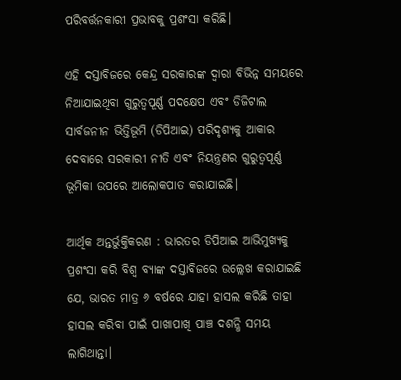ପରିବର୍ତ୍ତନକାରୀ ପ୍ରଭାବକୁ ପ୍ରଶଂସା କରିଛି।

ଏହି ଦସ୍ତାବିଜରେ କେନ୍ଦ୍ର ସରକାରଙ୍କ ଦ୍ୱାରା ବିଭିନ୍ନ ସମୟରେ ନିଆଯାଇଥିବା ଗୁରୁତ୍ୱପୂର୍ଣ୍ଣ ପଦକ୍ଷେପ ଏବଂ ଡିଜିଟାଲ ସାର୍ବଜନୀନ ଭିତ୍ତିଭୂମି (ଡିପିଆଇ) ପରିଦୃଶ୍ୟକୁ ଆକାର ଦେବାରେ ସରକାରୀ ନୀତି ଏବଂ ନିୟନ୍ତ୍ରଣର ଗୁରୁତ୍ୱପୂର୍ଣ୍ଣ ଭୂମିକା ଉପରେ ଆଲୋକପାତ କରାଯାଇଛି।

ଆର୍ଥିକ ଅନ୍ତର୍ଭୁକ୍ତିକରଣ : ଭାରତର ଡିପିଆଇ ଆଭିମୁଖ୍ୟକୁ ପ୍ରଶଂସା କରି ବିଶ୍ୱ ବ୍ୟାଙ୍କ ଦସ୍ତାବିଜରେ ଉଲ୍ଲେଖ କରାଯାଇଛି ଯେ, ଭାରତ ମାତ୍ର ୬ ବର୍ଷରେ ଯାହା ହାସଲ କରିଛି ତାହା ହାସଲ କରିବା ପାଇଁ ପାଖାପାଖି ପାଞ୍ଚ ଦଶନ୍ଧି ସମୟ ଲାଗିଥାନ୍ତା।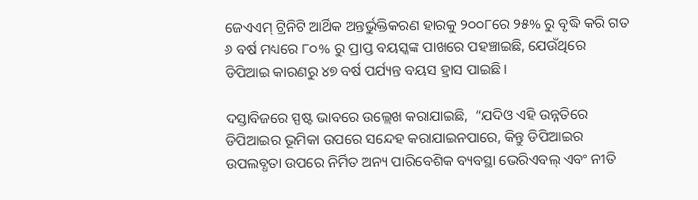ଜେଏଏମ୍ ଟ୍ରିନିଟି ଆର୍ଥିକ ଅନ୍ତର୍ଭୁକ୍ତିକରଣ ହାରକୁ ୨୦୦୮ରେ ୨୫% ରୁ ବୃଦ୍ଧି କରି ଗତ ୬ ବର୍ଷ ମଧ୍ୟରେ ୮୦% ରୁ ପ୍ରାପ୍ତ ବୟସ୍କଙ୍କ ପାଖରେ ପହଞ୍ଚାଇଛି, ଯେଉଁଥିରେ ଡିପିଆଇ କାରଣରୁ ୪୭ ବର୍ଷ ପର୍ଯ୍ୟନ୍ତ ବୟସ ହ୍ରାସ ପାଇଛି।

ଦସ୍ତାବିଜରେ ସ୍ପଷ୍ଟ ଭାବରେ ଉଲ୍ଲେଖ କରାଯାଇଛି,  “ଯଦିଓ ଏହି ଉନ୍ନତିରେ ଡିପିଆଇର ଭୂମିକା ଉପରେ ସନ୍ଦେହ କରାଯାଇନପାରେ, କିନ୍ତୁ ଡିପିଆଇର ଉପଲବ୍ଧତା ଉପରେ ନିର୍ମିତ ଅନ୍ୟ ପାରିବେଶିକ ବ୍ୟବସ୍ଥା ଭେରିଏବଲ୍ ଏବଂ ନୀତି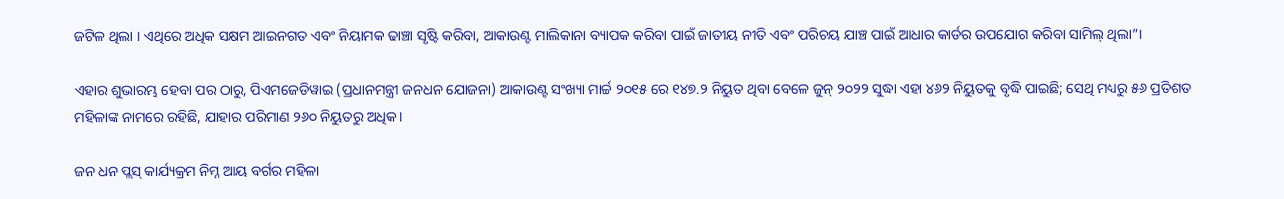ଜଟିଳ ଥିଲା । ଏଥିରେ ଅଧିକ ସକ୍ଷମ ଆଇନଗତ ଏବଂ ନିୟାମକ ଢାଞ୍ଚା ସୃଷ୍ଟି କରିବା, ଆକାଉଣ୍ଟ ମାଲିକାନା ବ୍ୟାପକ କରିବା ପାଇଁ ଜାତୀୟ ନୀତି ଏବଂ ପରିଚୟ ଯାଞ୍ଚ ପାଇଁ ଆଧାର କାର୍ଡର ଉପଯୋଗ କରିବା ସାମିଲ୍ ଥିଲା”।

ଏହାର ଶୁଭାରମ୍ଭ ହେବା ପର ଠାରୁ, ପିଏମଜେଡିୱାଇ (ପ୍ରଧାନମନ୍ତ୍ରୀ ଜନଧନ ଯୋଜନା) ଆକାଉଣ୍ଟ ସଂଖ୍ୟା ମାର୍ଚ୍ଚ ୨୦୧୫ ରେ ୧୪୭.୨ ନିୟୁତ ଥିବା ବେଳେ ଜୁନ୍ ୨୦୨୨ ସୁଦ୍ଧା ଏହା ୪୬୨ ନିୟୁତକୁ ବୃଦ୍ଧି ପାଇଛି; ସେଥି ମଧ୍ୟରୁ ୫୬ ପ୍ରତିଶତ ମହିଳାଙ୍କ ନାମରେ ରହିଛି, ଯାହାର ପରିମାଣ ୨୬୦ ନିୟୁତରୁ ଅଧିକ।

ଜନ ଧନ ପ୍ଲସ୍ କାର୍ଯ୍ୟକ୍ରମ ନିମ୍ନ ଆୟ ବର୍ଗର ମହିଳା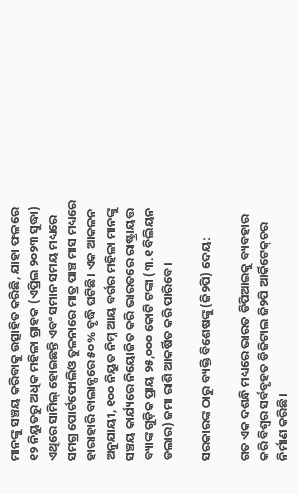ମାନଙ୍କୁ ସଞ୍ଚୟ କରିବାକୁ ଉତ୍ସାହିତ କରିଛି, ଯାହା ଫଳରେ ୧୨ ନିୟୁତରୁ ଅଧିକ ମହିଳା ଗ୍ରାହକ (ଏପ୍ରିଲ ୨୦୨୩ ସୁଦ୍ଧା) ଏଥିରେ ସାମିଲ୍ ହୋଇଛନ୍ତି ଏବଂ ସମାନ ସମୟ ମଧ୍ୟରେ ସମଗ୍ର ପୋର୍ଟଫୋଲିଓ ତୁଳନାରେ ମାତ୍ର ପାଞ୍ଚ ମାସ ମଧ୍ୟରେ ହାରାହାରି ବାଲାନ୍ସରେ ୫୦% ବୃଦ୍ଧି ଘଟିଛି। ଏକ ଆକଳନ ଅନୁଯାୟୀ, ୧୦୦ ନିୟୁତ ନିମ୍ନ ଆୟ ବର୍ଗର ମହିଳା ମାନଙ୍କୁ ସଞ୍ଚୟ କାର୍ଯ୍ୟରେ ନିୟୋଜିତ କରି ଭାରତରେ ରାଷ୍ଟ୍ରାୟତ୍ତ ବ୍ୟାଙ୍କ ଗୁଡ଼ିକ ପ୍ରାୟ ୨୫,୦୦୦ କୋଟି ଟଙ୍କା (୩.୧ ବିଲିୟନ ଡଲାର) ଜମା ରାଶି ଆକର୍ଷିତ କରି ପାରିବେ।

ସରକାରଙ୍କ ଠାରୁ ବ୍ୟକ୍ତି ବିଶେଷଙ୍କୁ (ଜି୨ପି) ଦେୟ:

ଗତ ଏକ ଦଶନ୍ଧି ମଧ୍ୟରେ ଭାରତ ଡିପିଆଇକୁ ବ୍ୟବହାର କରି ବିଶ୍ୱର ସର୍ବବୃହତ ଡିଜିଟାଲ ଜି୨ପି ଆର୍କିଟେକ୍‌ଚର ନିର୍ମାଣ କରିଛି।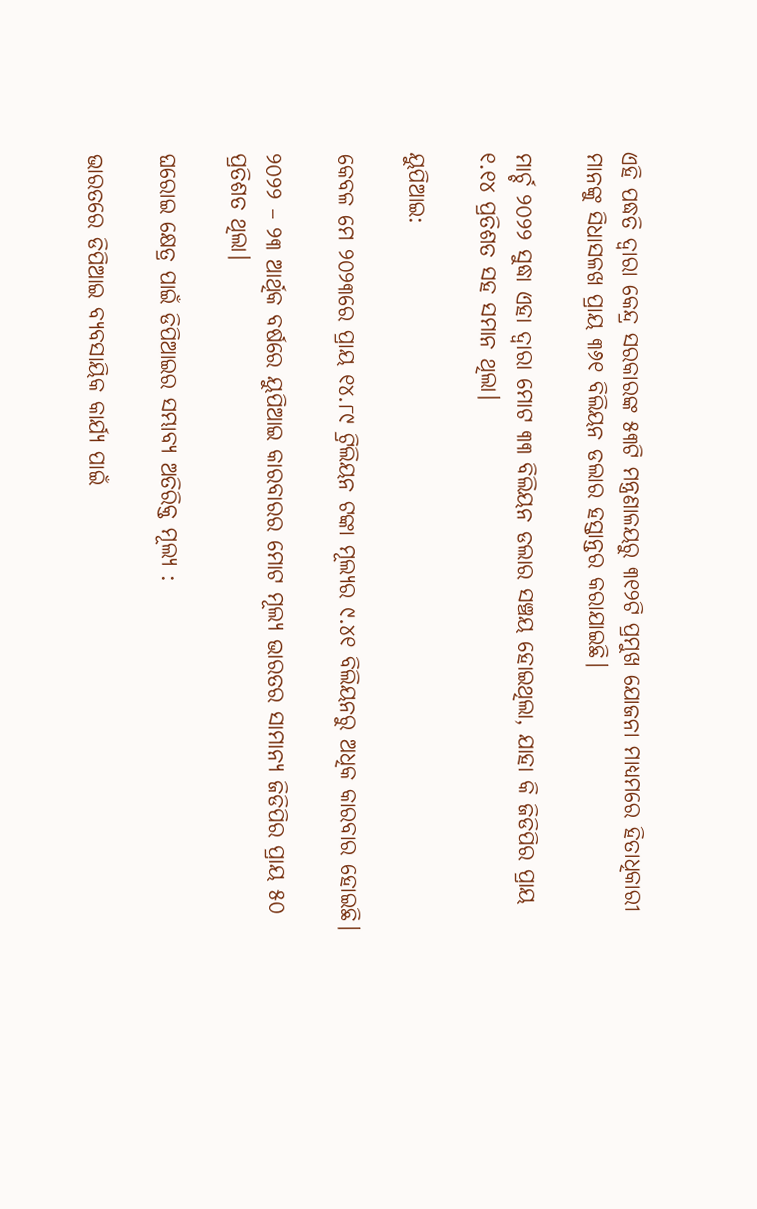ଏହି ପଦ୍ଧତି ଦ୍ୱାରା କେନ୍ଦ୍ର ସରକାରଙ୍କ ୫୩ଟି ମନ୍ତ୍ରଣାଳୟରୁ ୩୧୨ଟି ପ୍ରମୁଖ ଯୋଜନା ମାଧ୍ୟମରେ ହିତାଧିକାରୀ ମାନଙ୍କୁ ସିଧାସଳଖ ପ୍ରାୟ ୩୬୧ ବିଲିୟନ ଡଲାର ହସ୍ତାନ୍ତର କରାଯାଇଛି।

ମାର୍ଚ୍ଚ ୨୦୨୨ ସୁଦ୍ଧା ଏହା ଦ୍ୱାରା ମୋଟ ୩୩ ବିଲିୟନ ଡଲାର ସଞ୍ଚୟ ହୋଇଥିଲା, ଯାହା କି ଜିଡିପିର ପ୍ରାୟ ୧.୧୪ ପ୍ରତିଶତ ସହ ସମାନ ଥିଲା।

ୟୁପିଆଇ:

କେବଳ ମେ ୨୦୨୩ରେ ପ୍ରାୟ ୧୪.୮୯ ଟ୍ରିଲିୟନ ଟଙ୍କା ମୂଲ୍ୟର ୯.୪୧ ବିଲିୟନରୁ ଅଧିକ କାରବାର ହୋଇଛି।

୨୦୨୨ – ୨୩ ଆର୍ଥିକ ବର୍ଷରେ ୟୁପିଆଇ କାରବାରର ମୋଟ ମୂଲ୍ୟ ଭାରତର ସାମାନ୍ୟ ଜିଡିପିର ପ୍ରାୟ ୫୦ ପ୍ରତିଶତ ଥିଲା।

ଘରୋଇ କ୍ଷେତ୍ର ପାଇଁ ଡିପିଆଇର ସମ୍ଭାବ୍ୟ ଅତିରିକ୍ତ ମୂଲ୍ୟ :

ଭାରତରେ ଡିପିଆଇ ବ୍ୟବସାୟିକ କାର୍ଯ୍ୟ ପାଇଁ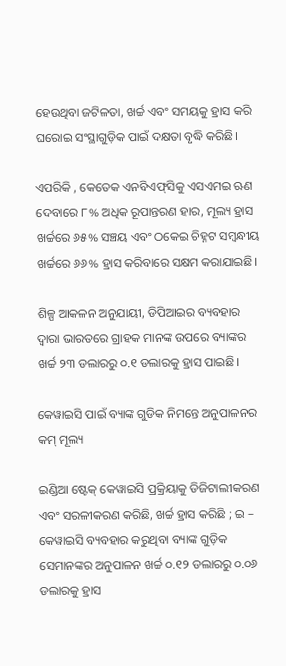ହେଉଥିବା ଜଟିଳତା, ଖର୍ଚ୍ଚ ଏବଂ ସମୟକୁ ହ୍ରାସ କରି ଘରୋଇ ସଂସ୍ଥାଗୁଡ଼ିକ ପାଇଁ ଦକ୍ଷତା ବୃଦ୍ଧି କରିଛି।

ଏପରିକି , କେତେକ ଏନବିଏଫ୍‌ସିକୁ ଏସଏମଇ ଋଣ ଦେବାରେ ୮% ଅଧିକ ରୂପାନ୍ତରଣ ହାର, ମୂଲ୍ୟ ହ୍ରାସ ଖର୍ଚ୍ଚରେ ୬୫% ସଞ୍ଚୟ ଏବଂ ଠକେଇ ଚିହ୍ନଟ ସମ୍ବନ୍ଧୀୟ ଖର୍ଚ୍ଚରେ ୬୬% ହ୍ରାସ କରିବାରେ ସକ୍ଷମ କରାଯାଇଛି।

ଶିଳ୍ପ ଆକଳନ ଅନୁଯାୟୀ, ଡିପିଆଇର ବ୍ୟବହାର ଦ୍ୱାରା ଭାରତରେ ଗ୍ରାହକ ମାନଙ୍କ ଉପରେ ବ୍ୟାଙ୍କର ଖର୍ଚ୍ଚ ୨୩ ଡଲାରରୁ ୦.୧ ଡଲାରକୁ ହ୍ରାସ ପାଇଛି।

କେୱାଇସି ପାଇଁ ବ୍ୟାଙ୍କ ଗୁଡିକ ନିମନ୍ତେ ଅନୁପାଳନର କମ୍ ମୂଲ୍ୟ

ଇଣ୍ଡିଆ ଷ୍ଟେକ୍ କେୱାଇସି ପ୍ରକ୍ରିୟାକୁ ଡିଜିଟାଲୀକରଣ ଏବଂ ସରଳୀକରଣ କରିଛି, ଖର୍ଚ୍ଚ ହ୍ରାସ କରିଛି ; ଇ – କେୱାଇସି ବ୍ୟବହାର କରୁଥିବା ବ୍ୟାଙ୍କ ଗୁଡ଼ିକ ସେମାନଙ୍କର ଅନୁପାଳନ ଖର୍ଚ୍ଚ ୦.୧୨ ଡଲାରରୁ ୦.୦୬ ଡଲାରକୁ ହ୍ରାସ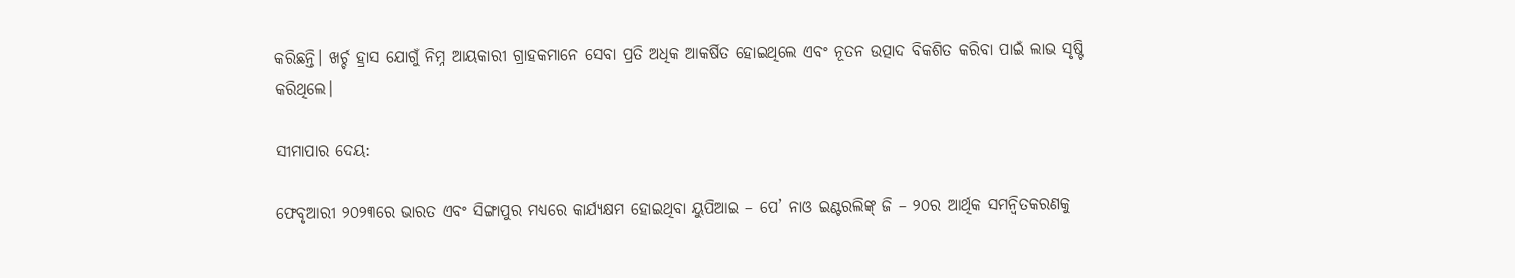କରିଛନ୍ତି। ଖର୍ଚ୍ଚ ହ୍ରାସ ଯୋଗୁଁ ନିମ୍ନ ଆୟକାରୀ ଗ୍ରାହକମାନେ ସେବା ପ୍ରତି ଅଧିକ ଆକର୍ଷିତ ହୋଇଥିଲେ ଏବଂ ନୂତନ ଉତ୍ପାଦ ବିକଶିତ କରିବା ପାଇଁ ଲାଭ ସୃଷ୍ଟି କରିଥିଲେ।

ସୀମାପାର ଦେୟ:

ଫେବୃଆରୀ ୨୦୨୩ରେ ଭାରତ ଏବଂ ସିଙ୍ଗାପୁର ମଧ୍ୟରେ କାର୍ଯ୍ୟକ୍ଷମ ହୋଇଥିବା ୟୁପିଆଇ – ପେ’ ନାଓ ଇଣ୍ଟରଲିଙ୍କ୍ ଜି – ୨୦ର ଆର୍ଥିକ ସମନ୍ୱିତକରଣକୁ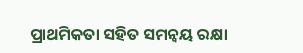ପ୍ରାଥମିକତା ସହିତ ସମନ୍ୱୟ ରକ୍ଷା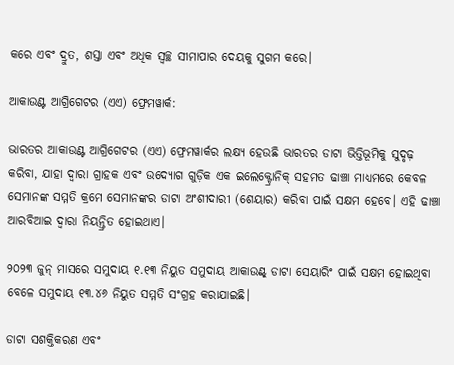କରେ ଏବଂ ଦ୍ରୁତ, ଶସ୍ତା ଏବଂ ଅଧିକ ସ୍ୱଚ୍ଛ ସୀମାପାର ଦେୟକୁ ସୁଗମ କରେ।

ଆକାଉଣ୍ଟ ଆଗ୍ରିଗେଟର (ଏଏ) ଫ୍ରେମୱାର୍କ:

ଭାରତର ଆକାଉଣ୍ଟ ଆଗ୍ରିଗେଟର (ଏଏ) ଫ୍ରେମୱାର୍କର ଲକ୍ଷ୍ୟ ହେଉଛି ଭାରତର ଡାଟା ଭିତ୍ତିଭୂମିକୁ ସୁଦୃଢ଼ କରିବା, ଯାହା ଦ୍ୱାରା ଗ୍ରାହକ ଏବଂ ଉଦ୍ୟୋଗ ଗୁଡ଼ିକ ଏକ ଇଲେକ୍ଟ୍ରୋନିକ୍ ସହମତ ଢାଞ୍ଚା ମାଧ୍ୟମରେ କେବଳ ସେମାନଙ୍କ ସମ୍ମତି କ୍ରମେ ସେମାନଙ୍କର ଡାଟା ଅଂଶୀଦାରୀ (ଶେୟାର) କରିବା ପାଇଁ ସକ୍ଷମ ହେବେ। ଏହି ଢାଞ୍ଚା ଆରବିଆଇ ଦ୍ୱାରା ନିୟନ୍ତ୍ରିତ ହୋଇଥାଏ।

୨୦୨୩ ଜୁନ୍ ମାସରେ ସମୁଦାୟ ୧.୧୩ ନିୟୁତ ସମୁଦାୟ ଆକାଉଣ୍ଟ୍ ଡାଟା ସେୟାରିଂ ପାଇଁ ସକ୍ଷମ ହୋଇଥିବା ବେଳେ ସମୁଦାୟ ୧୩.୪୬ ନିୟୁତ ସମ୍ମତି ସଂଗ୍ରହ କରାଯାଇଛି।

ଡାଟା ସଶକ୍ତିକରଣ ଏବଂ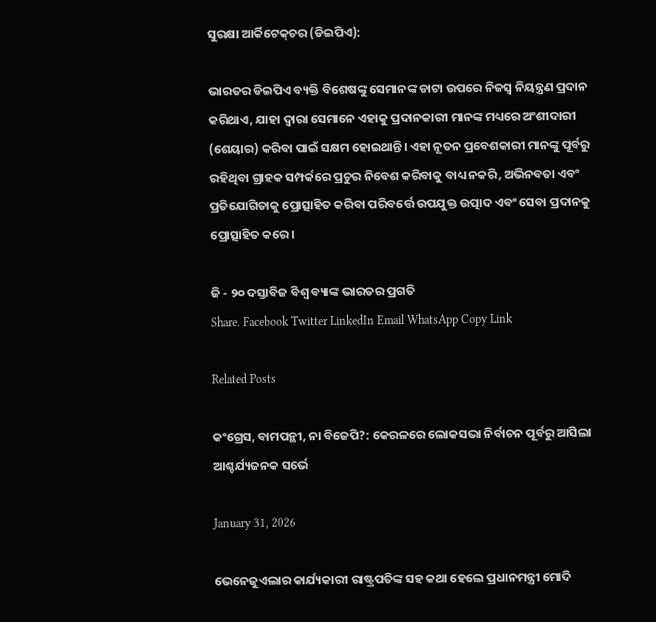ସୁରକ୍ଷା ଆର୍କିଟେକ୍‌ଚର (ଡିଇପିଏ):

ଭାରତର ଡିଇପିଏ ବ୍ୟକ୍ତି ବିଶେଷଙ୍କୁ ସେମାନଙ୍କ ଡାଟା ଉପରେ ନିଜସ୍ୱ ନିୟନ୍ତ୍ରଣ ପ୍ରଦାନ କରିଥାଏ, ଯାହା ଦ୍ୱାରା ସେମାନେ ଏହାକୁ ପ୍ରଦାନକାରୀ ମାନଙ୍କ ମଧ୍ୟରେ ଅଂଶୀଦାରୀ (ଶେୟାର) କରିବା ପାଇଁ ସକ୍ଷମ ହୋଇଥାନ୍ତି। ଏହା ନୂତନ ପ୍ରବେଶକାରୀ ମାନଙ୍କୁ ପୂର୍ବରୁ ରହିଥିବା ଗ୍ରାହକ ସମ୍ପର୍କରେ ପ୍ରଚୁର ନିବେଶ କରିବାକୁ ବାଧ୍ୟ ନକରି, ଅଭିନବତା ଏବଂ ପ୍ରତିଯୋଗିତାକୁ ପ୍ରୋତ୍ସାହିତ କରିବା ପରିବର୍ତ୍ତେ ଉପଯୁକ୍ତ ଉତ୍ପାଦ ଏବଂ ସେବା ପ୍ରଦାନକୁ ପ୍ରୋତ୍ସାହିତ କରେ।

ଜି - ୨୦ ଦସ୍ତାବିଜ ବିଶ୍ୱ ବ୍ୟାଙ୍କ ଭାରତର ପ୍ରଗତି
Share. Facebook Twitter LinkedIn Email WhatsApp Copy Link

Related Posts

କଂଗ୍ରେସ, ବାମପନ୍ଥୀ, ନା ବିଜେପି?: କେରଳରେ ଲୋକସଭା ନିର୍ବାଚନ ପୂର୍ବରୁ ଆସିଲା ଆଶ୍ଚର୍ଯ୍ୟଜନକ ସର୍ଭେ

January 31, 2026

ଭେନେଜୁଏଲାର କାର୍ଯ୍ୟକାରୀ ରାଷ୍ଟ୍ରପତିଙ୍କ ସହ କଥା ହେଲେ ପ୍ରଧାନମନ୍ତ୍ରୀ ମୋଦି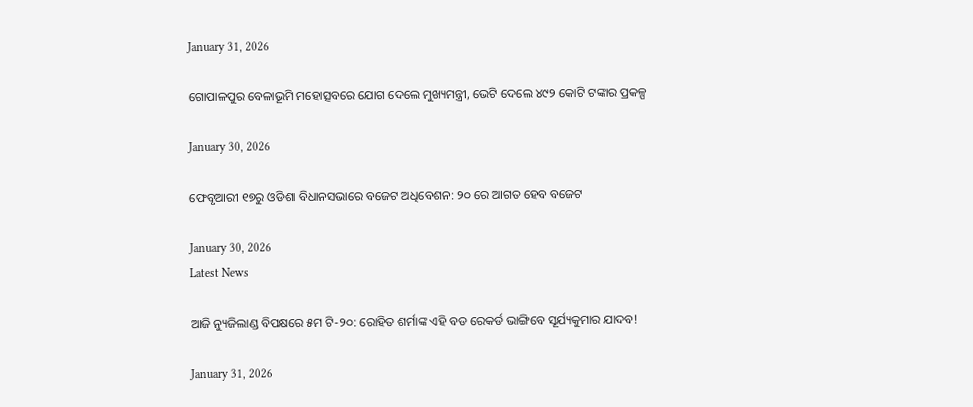January 31, 2026

ଗୋପାଳପୁର ବେଳାଭୂମି ମହୋତ୍ସବରେ ଯୋଗ ଦେଲେ ମୁଖ୍ୟମନ୍ତ୍ରୀ, ଭେଟି ଦେଲେ ୪୯୨ କୋଟି ଟଙ୍କାର ପ୍ରକଳ୍ପ

January 30, 2026

ଫେବୃଆରୀ ୧୭ରୁ ଓଡିଶା ବିଧାନସଭାରେ ବଜେଟ ଅଧିବେଶନ: ୨୦ ରେ ଆଗତ ହେବ ବଜେଟ

January 30, 2026
Latest News

ଆଜି ନ୍ୟୁଜିଲାଣ୍ଡ ବିପକ୍ଷରେ ୫ମ ଟି-୨୦: ରୋହିତ ଶର୍ମାଙ୍କ ଏହି ବଡ ରେକର୍ଡ ଭାଙ୍ଗିବେ ସୂର୍ଯ୍ୟକୁମାର ଯାଦବ!

January 31, 2026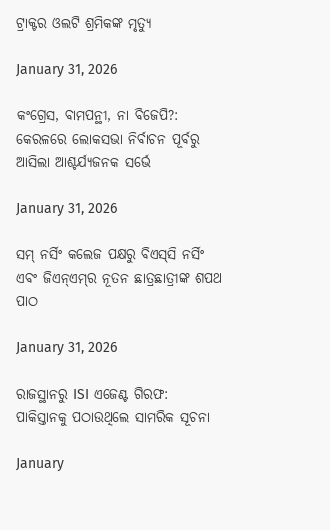ଟ୍ରାକ୍ଟର ଓଲଟି ଶ୍ରମିକଙ୍କ ମୃତ୍ୟୁ

January 31, 2026

କଂଗ୍ରେସ, ବାମପନ୍ଥୀ, ନା ବିଜେପି?: କେରଳରେ ଲୋକସଭା ନିର୍ବାଚନ ପୂର୍ବରୁ ଆସିଲା ଆଶ୍ଚର୍ଯ୍ୟଜନକ ସର୍ଭେ

January 31, 2026

ସମ୍ ନର୍ସିଂ କଲେଜ ପକ୍ଷରୁ ବିଏସ୍‌ସି ନର୍ସିଂ ଏବଂ ଜିଏନ୍‌ଏମ୍‌ର ନୂତନ ଛାତ୍ରଛାତ୍ରୀଙ୍କ ଶପଥ ପାଠ

January 31, 2026

ରାଜସ୍ଥାନରୁ ISI ଏଜେଣ୍ଟ ଗିରଫ: ପାକିସ୍ତାନକୁ ପଠାଉଥିଲେ ସାମରିକ ସୂଚନା

January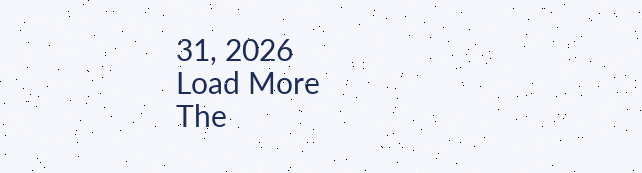31, 2026
Load More
The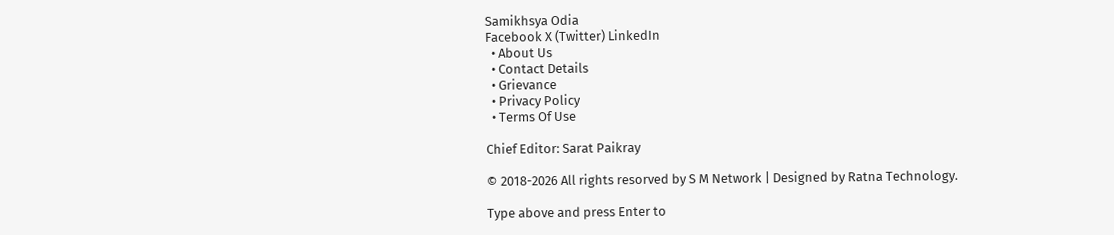Samikhsya Odia
Facebook X (Twitter) LinkedIn
  • About Us
  • Contact Details
  • Grievance
  • Privacy Policy
  • Terms Of Use

Chief Editor: Sarat Paikray

© 2018-2026 All rights resorved by S M Network | Designed by Ratna Technology.

Type above and press Enter to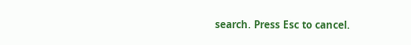search. Press Esc to cancel.